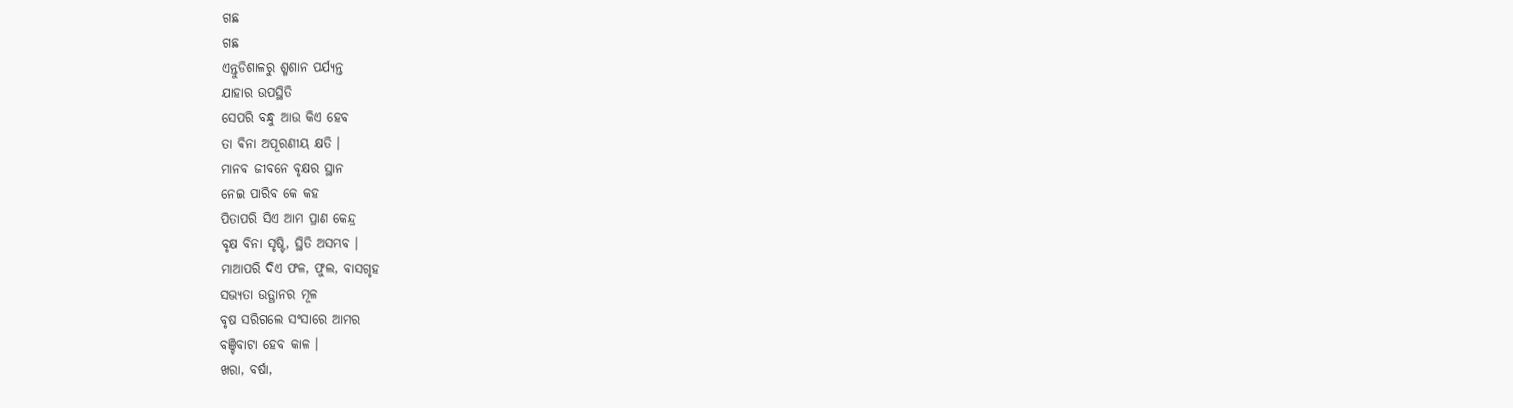ଗଛ
ଗଛ
ଏନ୍ତୁଡିଶାଳରୁ ଶ୍ମଶାନ ପର୍ଯ୍ୟନ୍ତ
ଯାହାର ଉପସ୍ଥିତି
ସେପରି ବନ୍ଧୁ ଆଉ କିଏ ହେବ
ତା ଵିନା ଅପୂରଣୀୟ କ୍ଷତି ।
ମାନବ ଜୀବନେ ବୃକ୍ଷର ସ୍ଥାନ
ନେଇ ପାରିବ କେ କହ
ପିତାପରି ସିଏ ଆମ ପ୍ରାଣ କେନ୍ଦ୍ର
ବୃକ୍ଷ ବିନା ସୃଷ୍ଟି, ସ୍ଥିତି ଅସମ୍ଭବ ।
ମାଆପରି ଦିଏ ଫଳ, ଫୁଲ, ବାସଗୃହ
ସଭ୍ୟତା ଉତ୍ଥାନର ମୂଳ
ବୃଷ ସରିଗଲେ ସଂସାରେ ଆମର
ବଞ୍ଚିବାଟା ହେବ କାଳ ।
ଖରା, ବର୍ଷା,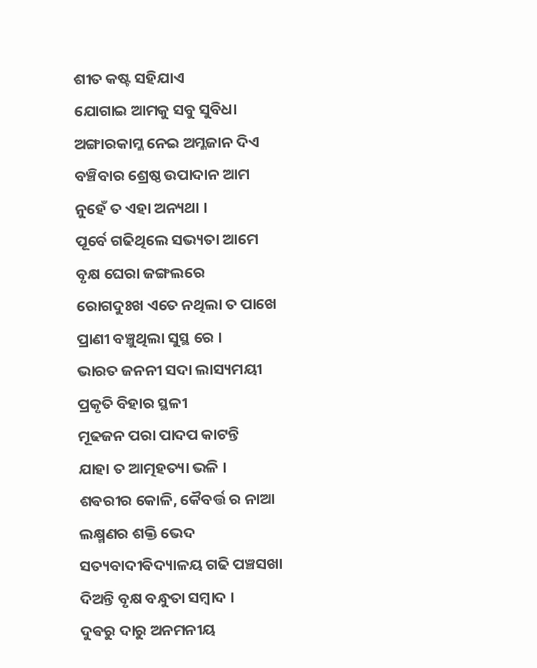ଶୀତ କଷ୍ଟ ସହିଯାଏ
ଯୋଗାଇ ଆମକୁ ସବୁ ସୁବିଧା
ଅଙ୍ଗାରକାମ୍ଳ ନେଇ ଅମ୍ଳଜାନ ଦିଏ
ବଞ୍ଚିବାର ଶ୍ରେଷ୍ଠ ଉପାଦାନ ଆମ
ନୁହେଁ ତ ଏହା ଅନ୍ୟଥା ।
ପୂର୍ବେ ଗଢିଥିଲେ ସଭ୍ୟତା ଆମେ
ବୃକ୍ଷ ଘେରା ଜଙ୍ଗଲରେ
ରୋଗଦୁଃଖ ଏତେ ନଥିଲା ତ ପାଖେ
ପ୍ରାଣୀ ବଞ୍ଚୁଥିଲା ସୁସ୍ଥ ରେ ।
ଭାରତ ଜନନୀ ସଦା ଲାସ୍ୟମୟୀ
ପ୍ରକୃତି ବିହାର ସ୍ଥଳୀ
ମୂଢଜନ ପରା ପାଦପ କାଟନ୍ତି
ଯାହା ତ ଆତ୍ମହତ୍ୟା ଭଳି ।
ଶଵରୀର କୋଳି, କୈବର୍ତ୍ତ ର ନାଆ
ଲକ୍ଷ୍ମଣର ଶକ୍ତି ଭେଦ
ସତ୍ୟବାଦୀଵିଦ୍ୟାଳୟ ଗଢି ପଞ୍ଚସଖା
ଦିଅନ୍ତି ବୃକ୍ଷ ବନ୍ଧୁତା ସମ୍ଵାଦ ।
ଦୁଵରୁ ଦାରୁ ଅନମନୀୟ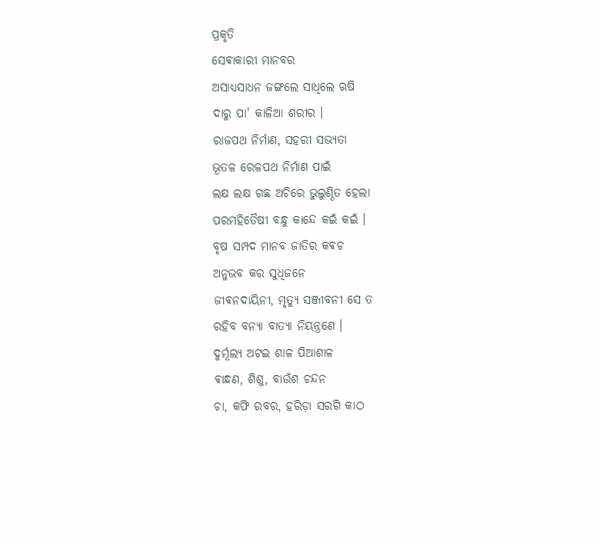ପ୍ରକୃତି
ସେଵାକାରୀ ମାନବର
ଅସାଧ୍ୟସାଧନ ଜଙ୍ଗଲେ ସାଧିଲେ ଋଷି
ଦାରୁ ପା' କାଳିଆ ଶରୀର ।
ରାଜପଥ ନିର୍ମାଣ, ସହରୀ ସଭ୍ୟତା
ଭୂତଳ ରେଳପଥ ନିର୍ମାଣ ପାଇଁ
ଲକ୍ଷ ଲକ୍ଷ ଗଛ ଅଚିରେ ଭୁଲୁଣ୍ଠିତ ହେଲା
ପରମହିତୈଷୀ ବନ୍ଧୁ କାନ୍ଦେ କଇଁ କଇଁ ।
ବୃଷ ସମ୍ପଦ ମାନବ ଜାତିର କଵଚ
ଅନୁଭବ କର ସୁଧିଜନେ
ଜୀଵନଦାୟିନୀ, ମୃତ୍ୟୁ ସଞ୍ଜୀବନୀ ସେ ତ
ରହିବ ବନ୍ୟା ବାତ୍ୟା ନିୟନ୍ତ୍ରଣେ ।
ଦୁର୍ମୂଲ୍ୟ ଅଟଇ ଶାଳ ପିଆଶାଳ
ଵାନ୍ଧଣ, ଶିଶୁ, ବାଉଁଶ ଚନ୍ଦନ
ଚା, କଫି ରବର, ହରିଡ଼ା ସରଗି କାଠ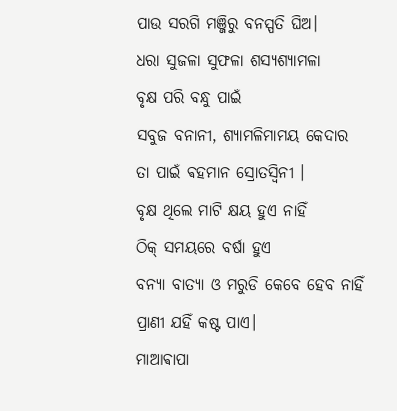ପାଉ ସରଗି ମଞ୍ଜିରୁ ବନସ୍ପତି ଘିଅ।
ଧରା ସୁଜଳା ସୁଫଳା ଶସ୍ୟଶ୍ୟାମଳା
ବୃକ୍ଷ ପରି ବନ୍ଧୁ ପାଇଁ
ସବୁଜ ବନାନୀ, ଶ୍ୟାମଳିମାମୟ କେଦାର
ତା ପାଇଁ ଵହମାନ ସ୍ରୋତସ୍ଵିନୀ ।
ବୃକ୍ଷ ଥିଲେ ମାଟି କ୍ଷୟ ହୁଏ ନାହିଁ
ଠିକ୍ ସମୟରେ ବର୍ଷା ହୁଏ
ବନ୍ୟା ବାତ୍ୟା ଓ ମରୁଡି କେବେ ହେବ ନାହିଁ
ପ୍ରାଣୀ ଯହିଁ କଷ୍ଟ ପାଏ।
ମାଆଵାପା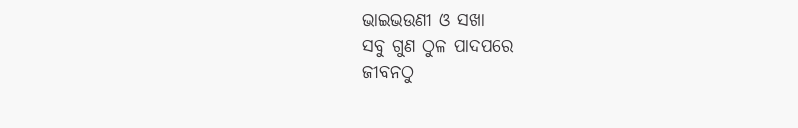ଭାଇଭଉଣୀ ଓ ସଖା
ସବୁ ଗୁଣ ଠୁଳ ପାଦପରେ
ଜୀବନଠୁ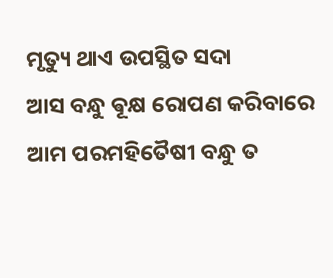ମୃତ୍ୟୁ ଥାଏ ଉପସ୍ଥିତ ସଦା
ଆସ ବନ୍ଧୁ ଵୂକ୍ଷ ରୋପଣ କରିବାରେ
ଆମ ପରମହିତୈଷୀ ବନ୍ଧୁ ତ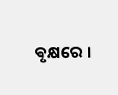ଵୃକ୍ଷରେ ।